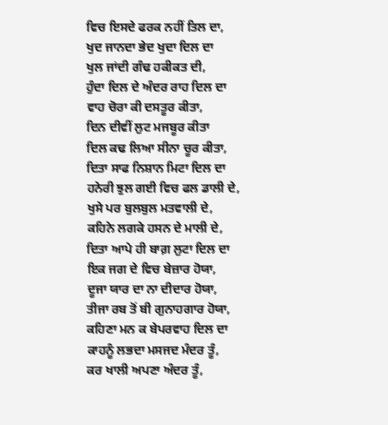ਵਿਚ ਇਸਦੇ ਫਰਕ ਨਹੀਂ ਤਿਲ ਦਾ,
ਖੁਦ ਜਾਨਦਾ ਭੇਦ ਖੁਦਾ ਦਿਲ ਦਾ
ਖੁਲ ਜਾਂਦੀ ਗੰਢ ਹਕੀਕਤ ਦੀ,
ਹੁੰਦਾ ਦਿਲ ਦੇ ਅੰਦਰ ਰਾਹ ਦਿਲ ਦਾ
ਵਾਹ ਚੋਰਾ ਕੀ ਦਸਤੂਰ ਕੀਤਾ,
ਦਿਨ ਦੀਵੀਂ ਲੁਟ ਮਜਬੂਰ ਕੀਤਾ
ਦਿਲ ਕਢ ਲਿਆ ਸੀਨਾ ਚੂਰ ਕੀਤਾ,
ਦਿਤਾ ਸਾਫ ਨਿਸ਼ਾਨ ਮਿਟਾ ਦਿਲ ਦਾ
ਹਨੇਰੀ ਝੁਲ ਗਈ ਵਿਚ ਫਲ ਡਾਲੀ ਦੇ,
ਖੁਸੇ ਪਰ ਬੁਲਬੁਲ ਮਤਵਾਲੀ ਦੇ,
ਕਹਿਨੇ ਲਗਕੇ ਹਸਨ ਦੇ ਮਾਲੀ ਦੇ,
ਦਿਤਾ ਆਪੇ ਹੀ ਬਾਗ਼ ਲੁਟਾ ਦਿਲ ਦਾ
ਇਕ ਜਗ ਦੇ ਵਿਚ ਬੇਜ਼ਾਰ ਹੋਯਾ,
ਦੂਜਾ ਯਾਰ ਦਾ ਨਾ ਦੀਦਾਰ ਹੋਯਾ,
ਤੀਜਾ ਰਬ ਤੋਂ ਬੀ ਗੁਨਾਹਗਾਰ ਹੋਯਾ,
ਕਹਿਣਾ ਮਨ ਕ ਬੇਪਰਵਾਹ ਦਿਲ ਦਾ
ਕਾਹਨੂੰ ਲਭਦਾ ਮਸਜਦ ਮੰਦਰ ਤੂੰ,
ਕਰ ਖਾਲੀ ਅਪਣਾ ਅੰਦਰ ਤੂੰ,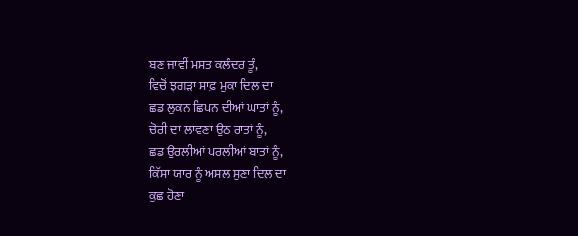ਬਣ ਜਾਵੀਂ ਮਸਤ ਕਲੰਦਰ ਤੂੰ,
ਵਿਚੋਂ ਝਗੜਾ ਸਾਫ਼ ਮੁਕਾ ਦਿਲ ਦਾ
ਛਡ ਲੁਕਨ ਛਿਪਨ ਦੀਆਂ ਘਾਤਾਂ ਨੂੰ,
ਚੋਰੀ ਦਾ ਲਾਵਣਾ ਉਠ ਰਾਤਾਂ ਨੂੰ,
ਛਡ ਉਰਲੀਆਂ ਪਰਲੀਆਂ ਬਾਤਾਂ ਨੂੰ,
ਕਿੱਸਾ ਯਾਰ ਨੂੰ ਅਸਲ ਸੁਣਾ ਦਿਲ ਦਾ
ਕੁਛ ਹੋਣਾ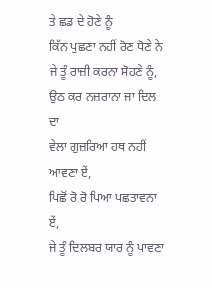ਤੇ ਛਡ ਦੇ ਹੋਣੇ ਨੂੰ
ਕਿੱਨ ਪੁਛਣਾ ਨਹੀਂ ਰੋਣ ਧੋਣੇ ਨੇ
ਜੇ ਤੂੰ ਰਾਜ਼ੀ ਕਰਨਾ ਸੋਹਣੇ ਨੂੰ,
ਉਠ ਕਰ ਨਜ਼ਰਾਨਾ ਜਾ ਦਿਲ ਦਾ
ਵੇਲਾ ਗੁਜ਼ਰਿਆ ਹਥ ਨਹੀਂ ਆਵਣਾ ਏਂ,
ਪਿਛੋਂ ਰੋ ਰੋ ਪਿਆ ਪਛਤਾਵਨਾ ਏਂ,
ਜੇ ਤੂੰ ਦਿਲਬਰ ਯਾਰ ਨੂੰ ਪਾਵਣਾ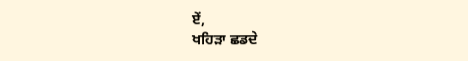ਏਂ,
ਖਹਿੜਾ ਛਡਦੇ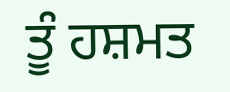ਤੂੰ ਹਸ਼ਮਤ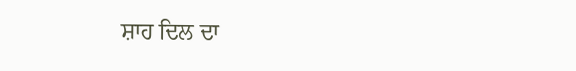ਸ਼ਾਹ ਦਿਲ ਦਾ